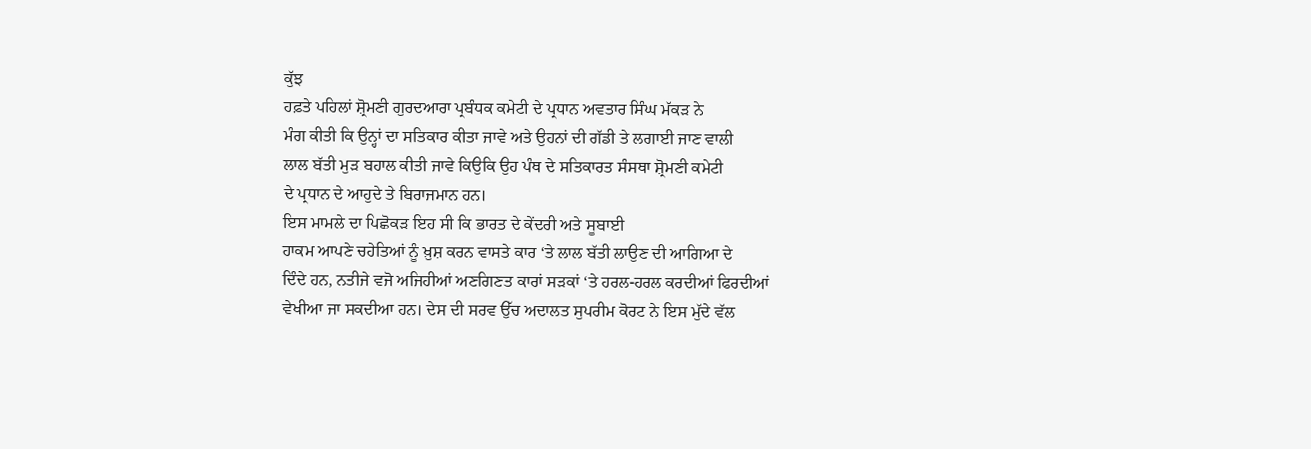ਕੁੱਝ
ਹਫ਼ਤੇ ਪਹਿਲਾਂ ਸ਼੍ਰੋਮਣੀ ਗੁਰਦਆਰਾ ਪ੍ਰਬੰਧਕ ਕਮੇਟੀ ਦੇ ਪ੍ਰਧਾਨ ਅਵਤਾਰ ਸਿੰਘ ਮੱਕੜ ਨੇ
ਮੰਗ ਕੀਤੀ ਕਿ ਉਨ੍ਹਾਂ ਦਾ ਸਤਿਕਾਰ ਕੀਤਾ ਜਾਵੇ ਅਤੇ ਉਹਨਾਂ ਦੀ ਗੱਡੀ ਤੇ ਲਗਾਈ ਜਾਣ ਵਾਲੀ
ਲਾਲ ਬੱਤੀ ਮੁੜ ਬਹਾਲ ਕੀਤੀ ਜਾਵੇ ਕਿਉਕਿ ਉਹ ਪੰਥ ਦੇ ਸਤਿਕਾਰਤ ਸੰਸਥਾ ਸ਼੍ਰੋਮਣੀ ਕਮੇਟੀ
ਦੇ ਪ੍ਰਧਾਨ ਦੇ ਆਹੁਦੇ ਤੇ ਬਿਰਾਜਮਾਨ ਹਨ।
ਇਸ ਮਾਮਲੇ ਦਾ ਪਿਛੋਕੜ ਇਹ ਸੀ ਕਿ ਭਾਰਤ ਦੇ ਕੇਂਦਰੀ ਅਤੇ ਸੂਬਾਈ
ਹਾਕਮ ਆਪਣੇ ਚਹੇਤਿਆਂ ਨੂੰ ਖ਼ੁਸ਼ ਕਰਨ ਵਾਸਤੇ ਕਾਰ ‘ਤੇ ਲਾਲ ਬੱਤੀ ਲਾਉਣ ਦੀ ਆਗਿਆ ਦੇ
ਦਿੰਦੇ ਹਨ, ਨਤੀਜੇ ਵਜੋ ਅਜਿਹੀਆਂ ਅਣਗਿਣਤ ਕਾਰਾਂ ਸੜਕਾਂ ‘ਤੇ ਹਰਲ-ਹਰਲ ਕਰਦੀਆਂ ਫਿਰਦੀਆਂ
ਵੇਖੀਆ ਜਾ ਸਕਦੀਆ ਹਨ। ਦੇਸ ਦੀ ਸਰਵ ਉੱਚ ਅਦਾਲਤ ਸੁਪਰੀਮ ਕੋਰਟ ਨੇ ਇਸ ਮੁੱਦੇ ਵੱਲ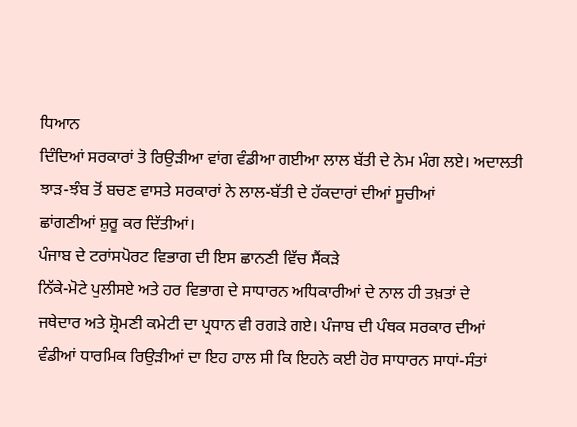ਧਿਆਨ
ਦਿੰਦਿਆਂ ਸਰਕਾਰਾਂ ਤੋ ਰਿਉੜੀਆ ਵਾਂਗ ਵੰਡੀਆ ਗਈਆ ਲਾਲ ਬੱਤੀ ਦੇ ਨੇਮ ਮੰਗ ਲਏ। ਅਦਾਲਤੀ
ਝਾੜ-ਝੰਬ ਤੋਂ ਬਚਣ ਵਾਸਤੇ ਸਰਕਾਰਾਂ ਨੇ ਲਾਲ-ਬੱਤੀ ਦੇ ਹੱਕਦਾਰਾਂ ਦੀਆਂ ਸੂਚੀਆਂ
ਛਾਂਗਣੀਆਂ ਸ਼ੁਰੂ ਕਰ ਦਿੱਤੀਆਂ।
ਪੰਜਾਬ ਦੇ ਟਰਾਂਸਪੋਰਟ ਵਿਭਾਗ ਦੀ ਇਸ ਛਾਨਣੀ ਵਿੱਚ ਸੈਂਕੜੇ
ਨਿੱਕੇ-ਮੋਟੇ ਪੁਲੀਸਏ ਅਤੇ ਹਰ ਵਿਭਾਗ ਦੇ ਸਾਧਾਰਨ ਅਧਿਕਾਰੀਆਂ ਦੇ ਨਾਲ ਹੀ ਤਖ਼ਤਾਂ ਦੇ
ਜਥੇਦਾਰ ਅਤੇ ਸ਼੍ਰੋਮਣੀ ਕਮੇਟੀ ਦਾ ਪ੍ਰਧਾਨ ਵੀ ਰਗੜੇ ਗਏ। ਪੰਜਾਬ ਦੀ ਪੰਥਕ ਸਰਕਾਰ ਦੀਆਂ
ਵੰਡੀਆਂ ਧਾਰਮਿਕ ਰਿਉੜੀਆਂ ਦਾ ਇਹ ਹਾਲ ਸੀ ਕਿ ਇਹਨੇ ਕਈ ਹੋਰ ਸਾਧਾਰਨ ਸਾਧਾਂ-ਸੰਤਾਂ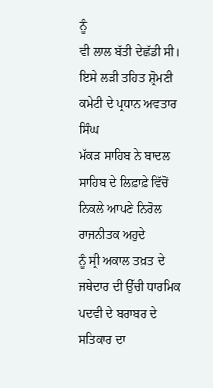ਨੂੰ
ਵੀ ਲਾਲ ਬੱਤੀ ਦੇਛੱਡੀ ਸੀ। ਇਸੇ ਲੜੀ ਤਹਿਤ ਸ਼੍ਰੋਮਣੀ ਕਮੇਟੀ ਦੇ ਪ੍ਰਧਾਨ ਅਵਤਾਰ ਸਿੰਘ
ਮੱਕੜ ਸਾਹਿਬ ਨੇ ਬਾਦਲ ਸਾਹਿਬ ਦੇ ਲਿਫ਼ਾਫ਼ੇ ਵਿੱਚੋਂ ਨਿਕਲੇ ਆਪਣੇ ਨਿਰੋਲ ਰਾਜਨੀਤਕ ਅਹੁਦੇ
ਨੂੰ ਸ੍ਰੀ ਅਕਾਲ ਤਖ਼ਤ ਦੇ ਜਥੇਦਾਰ ਦੀ ਉੱਚੀ ਧਾਰਮਿਕ ਪਦਵੀ ਦੇ ਬਰਾਬਰ ਦੇ ਸਤਿਕਾਰ ਦਾ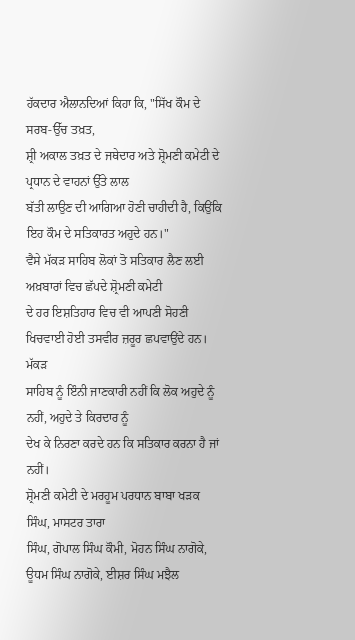ਹੱਕਦਾਰ ਐਲਾਨਦਿਆਂ ਕਿਹਾ ਕਿ, "ਸਿੱਖ ਕੌਮ ਦੇ ਸਰਬ-ਉੱਚ ਤਖ਼ਤ,
ਸ਼੍ਰੀ ਅਕਾਲ ਤਖ਼ਤ ਦੇ ਜਥੇਦਾਰ ਅਤੇ ਸ਼੍ਰੋਮਣੀ ਕਮੇਟੀ ਦੇ ਪ੍ਰਧਾਨ ਦੇ ਵਾਹਨਾਂ ਉੱਤੇ ਲਾਲ
ਬੱਤੀ ਲਾਉਣ ਦੀ ਆਗਿਆ ਹੋਣੀ ਚਾਹੀਦੀ ਹੈ, ਕਿਉਂਕਿ ਇਹ ਕੌਮ ਦੇ ਸਤਿਕਾਰਤ ਅਹੁਦੇ ਹਨ।"
ਵੈਸੇ ਮੱਕੜ ਸਾਹਿਬ ਲੋਕਾਂ ਤੋ ਸਤਿਕਾਰ ਲੈਣ ਲਈ ਅਖ਼ਬਾਰਾਂ ਵਿਚ ਛੱਪਦੇ ਸ਼੍ਰੋਮਣੀ ਕਮੇਟੀ
ਦੇ ਹਰ ਇਸ਼ਤਿਹਾਰ ਵਿਚ ਵੀ ਆਪਣੀ ਸੋਹਣੀ ਖਿਚਵਾਈ ਹੋਈ ਤਸਵੀਰ ਜ਼ਰੂਰ ਛਪਵਾਉਂਦੇ ਹਨ। ਮੱਕੜ
ਸਾਹਿਬ ਨੂੰ ਇੰਨੀ ਜਾਣਕਾਰੀ ਨਹੀਂ ਕਿ ਲੋਕ ਅਹੁਦੇ ਨੂੰ ਨਹੀਂ, ਅਹੁਦੇ ਤੇ ਕਿਰਦਾਰ ਨੂੰ
ਦੇਖ ਕੇ ਨਿਰਣਾ ਕਰਦੇ ਹਨ ਕਿ ਸਤਿਕਾਰ ਕਰਨਾ ਹੈ ਜਾਂ ਨਹੀਂ।
ਸ਼੍ਰੋਮਣੀ ਕਮੇਟੀ ਦੇ ਮਰਹੂਮ ਪਰਧਾਨ ਬਾਬਾ ਖੜਕ ਸਿੰਘ, ਮਾਸਟਰ ਤਾਰਾ
ਸਿੰਘ, ਗੋਪਾਲ ਸਿੰਘ ਕੌਮੀ, ਮੋਹਨ ਸਿੰਘ ਨਾਗੋਕੇ, ਊਧਮ ਸਿੰਘ ਨਾਗੋਕੇ, ਈਸ਼ਰ ਸਿੰਘ ਮਝੈਲ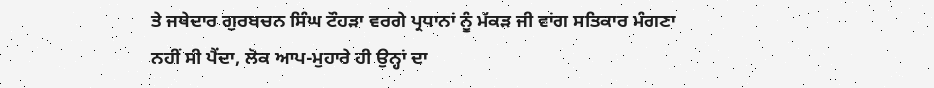ਤੇ ਜਥੇਦਾਰ ਗੁਰਬਚਨ ਸਿੰਘ ਟੌਹੜਾ ਵਰਗੇ ਪ੍ਰਧਾਨਾਂ ਨੂੰ ਮੱਕੜ ਜੀ ਵਾਂਗ ਸਤਿਕਾਰ ਮੰਗਣਾ
ਨਹੀਂ ਸੀ ਪੈਂਦਾ, ਲੋਕ ਆਪ-ਮੁਹਾਰੇ ਹੀ ਉਨ੍ਹਾਂ ਦਾ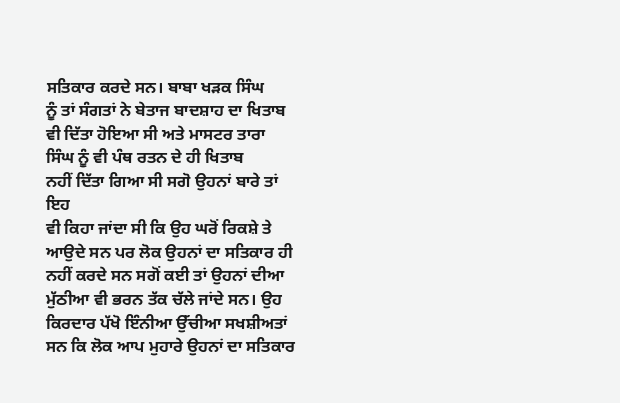ਸਤਿਕਾਰ ਕਰਦੇ ਸਨ। ਬਾਬਾ ਖੜਕ ਸਿੰਘ
ਨੂੰ ਤਾਂ ਸੰਗਤਾਂ ਨੇ ਬੇਤਾਜ ਬਾਦਸ਼ਾਹ ਦਾ ਖਿਤਾਬ ਵੀ ਦਿੱਤਾ ਹੋਇਆ ਸੀ ਅਤੇ ਮਾਸਟਰ ਤਾਰਾ
ਸਿੰਘ ਨੂੰ ਵੀ ਪੰਥ ਰਤਨ ਦੇ ਹੀ ਖਿਤਾਬ
ਨਹੀਂ ਦਿੱਤਾ ਗਿਆ ਸੀ ਸਗੋ ਉਹਨਾਂ ਬਾਰੇ ਤਾਂ ਇਹ
ਵੀ ਕਿਹਾ ਜਾਂਦਾ ਸੀ ਕਿ ਉਹ ਘਰੋਂ ਰਿਕਸ਼ੇ ਤੇ ਆਉਦੇ ਸਨ ਪਰ ਲੋਕ ਉਹਨਾਂ ਦਾ ਸਤਿਕਾਰ ਹੀ
ਨਹੀਂ ਕਰਦੇ ਸਨ ਸਗੋਂ ਕਈ ਤਾਂ ਉਹਨਾਂ ਦੀਆ ਮੁੱਠੀਆ ਵੀ ਭਰਨ ਤੱਕ ਚੱਲੇ ਜਾਂਦੇ ਸਨ। ਉਹ
ਕਿਰਦਾਰ ਪੱਖੋ ਇੰਨੀਆ ਉੱਚੀਆ ਸਖਸ਼ੀਅਤਾਂ ਸਨ ਕਿ ਲੋਕ ਆਪ ਮੁਹਾਰੇ ਉਹਨਾਂ ਦਾ ਸਤਿਕਾਰ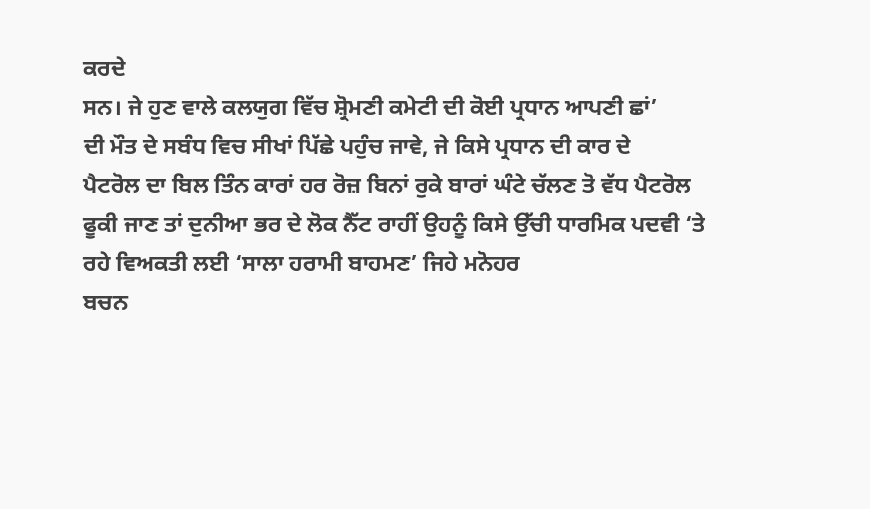ਕਰਦੇ
ਸਨ। ਜੇ ਹੁਣ ਵਾਲੇ ਕਲਯੁਗ ਵਿੱਚ ਸ਼੍ਰੋਮਣੀ ਕਮੇਟੀ ਦੀ ਕੋਈ ਪ੍ਰਧਾਨ ਆਪਣੀ ਛਾਂ’
ਦੀ ਮੌਤ ਦੇ ਸਬੰਧ ਵਿਚ ਸੀਖਾਂ ਪਿੱਛੇ ਪਹੁੰਚ ਜਾਵੇ, ਜੇ ਕਿਸੇ ਪ੍ਰਧਾਨ ਦੀ ਕਾਰ ਦੇ
ਪੈਟਰੋਲ ਦਾ ਬਿਲ ਤਿੰਨ ਕਾਰਾਂ ਹਰ ਰੋਜ਼ ਬਿਨਾਂ ਰੁਕੇ ਬਾਰਾਂ ਘੰਟੇ ਚੱਲਣ ਤੋ ਵੱਧ ਪੈਟਰੋਲ
ਫੂਕੀ ਜਾਣ ਤਾਂ ਦੁਨੀਆ ਭਰ ਦੇ ਲੋਕ ਨੈੱਟ ਰਾਹੀਂ ਉਹਨੂੰ ਕਿਸੇ ਉੱਚੀ ਧਾਰਮਿਕ ਪਦਵੀ ‘ਤੇ
ਰਹੇ ਵਿਅਕਤੀ ਲਈ ‘ਸਾਲਾ ਹਰਾਮੀ ਬਾਹਮਣ’ ਜਿਹੇ ਮਨੋਹਰ
ਬਚਨ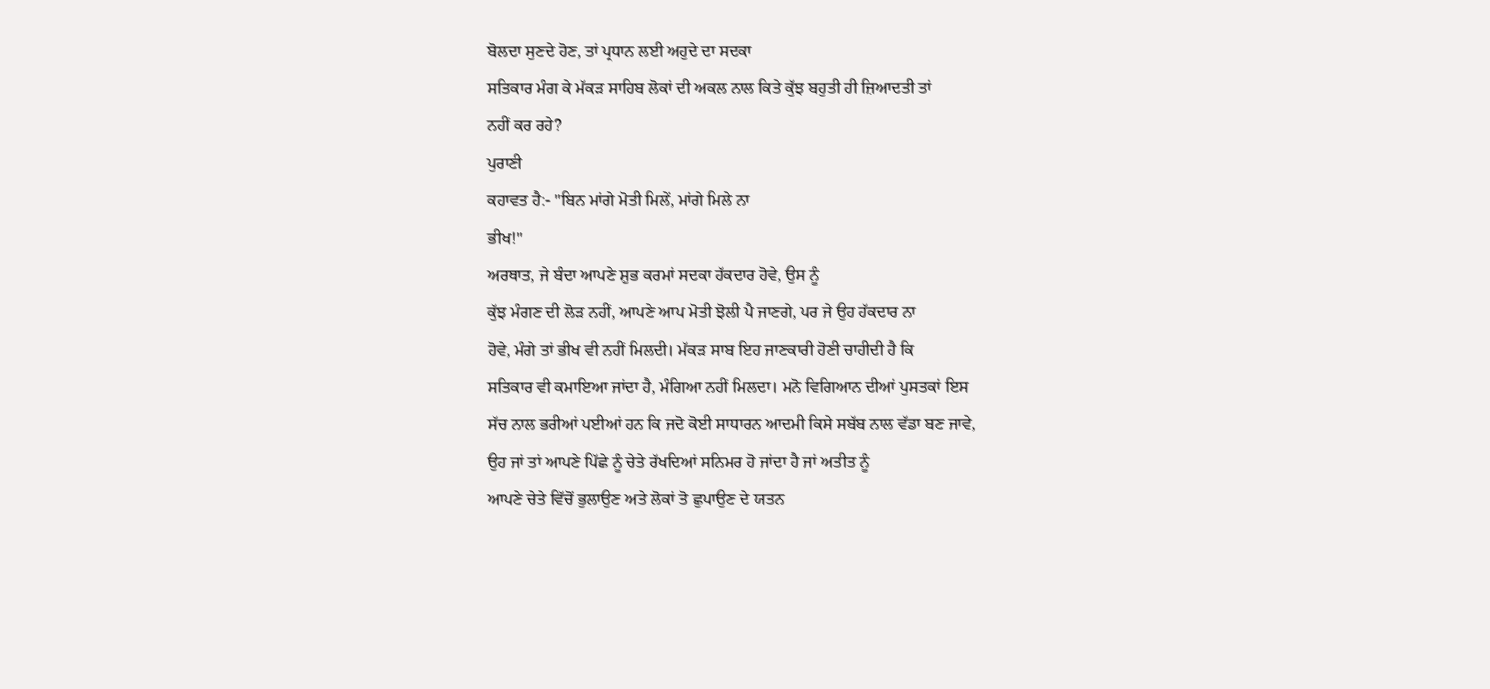ਬੋਲਦਾ ਸੁਣਦੇ ਹੋਣ, ਤਾਂ ਪ੍ਰਧਾਨ ਲਈ ਅਹੁਦੇ ਦਾ ਸਦਕਾ
ਸਤਿਕਾਰ ਮੰਗ ਕੇ ਮੱਕੜ ਸਾਹਿਬ ਲੋਕਾਂ ਦੀ ਅਕਲ ਨਾਲ ਕਿਤੇ ਕੁੱਝ ਬਹੁਤੀ ਹੀ ਜ਼ਿਆਦਤੀ ਤਾਂ
ਨਹੀਂ ਕਰ ਰਹੇ?
ਪੁਰਾਣੀ
ਕਹਾਵਤ ਹੈ:- "ਬਿਨ ਮਾਂਗੇ ਮੋਤੀ ਮਿਲੇਂ, ਮਾਂਗੇ ਮਿਲੇ ਨਾ
ਭੀਖ!"
ਅਰਥਾਤ, ਜੇ ਬੰਦਾ ਆਪਣੇ ਸ਼ੁਭ ਕਰਮਾਂ ਸਦਕਾ ਹੱਕਦਾਰ ਹੋਵੇ, ਉਸ ਨੂੰ
ਕੁੱਝ ਮੰਗਣ ਦੀ ਲੋੜ ਨਹੀਂ, ਆਪਣੇ ਆਪ ਮੋਤੀ ਝੋਲੀ ਪੈ ਜਾਣਗੇ, ਪਰ ਜੇ ਉਹ ਹੱਕਦਾਰ ਨਾ
ਹੋਵੇ, ਮੰਗੇ ਤਾਂ ਭੀਖ ਵੀ ਨਹੀਂ ਮਿਲਦੀ। ਮੱਕੜ ਸਾਬ ਇਹ ਜਾਣਕਾਰੀ ਹੋਣੀ ਚਾਹੀਦੀ ਹੈ ਕਿ
ਸਤਿਕਾਰ ਵੀ ਕਮਾਇਆ ਜਾਂਦਾ ਹੈ, ਮੰਗਿਆ ਨਹੀਂ ਮਿਲਦਾ। ਮਨੋ ਵਿਗਿਆਨ ਦੀਆਂ ਪੁਸਤਕਾਂ ਇਸ
ਸੱਚ ਨਾਲ ਭਰੀਆਂ ਪਈਆਂ ਹਨ ਕਿ ਜਦੋ ਕੋਈ ਸਾਧਾਰਨ ਆਦਮੀ ਕਿਸੇ ਸਬੱਬ ਨਾਲ ਵੱਡਾ ਬਣ ਜਾਵੇ,
ਉਹ ਜਾਂ ਤਾਂ ਆਪਣੇ ਪਿੱਛੇ ਨੂੰ ਚੇਤੇ ਰੱਖਦਿਆਂ ਸਨਿਮਰ ਹੋ ਜਾਂਦਾ ਹੈ ਜਾਂ ਅਤੀਤ ਨੂੰ
ਆਪਣੇ ਚੇਤੇ ਵਿੱਚੋਂ ਭੁਲਾਉਣ ਅਤੇ ਲੋਕਾਂ ਤੋ ਛੁਪਾਉਣ ਦੇ ਯਤਨ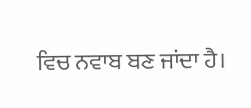ਵਿਚ ਨਵਾਬ ਬਣ ਜਾਂਦਾ ਹੈ।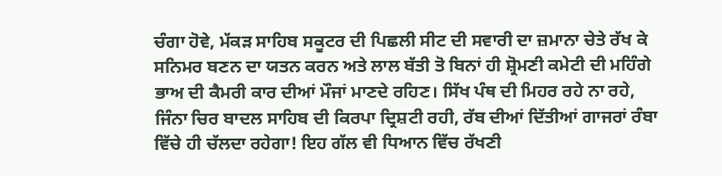ਚੰਗਾ ਹੋਵੇ, ਮੱਕੜ ਸਾਹਿਬ ਸਕੂਟਰ ਦੀ ਪਿਛਲੀ ਸੀਟ ਦੀ ਸਵਾਰੀ ਦਾ ਜ਼ਮਾਨਾ ਚੇਤੇ ਰੱਖ ਕੇ
ਸਨਿਮਰ ਬਣਨ ਦਾ ਯਤਨ ਕਰਨ ਅਤੇ ਲਾਲ ਬੱਤੀ ਤੋ ਬਿਨਾਂ ਹੀ ਸ਼੍ਰੋਮਣੀ ਕਮੇਟੀ ਦੀ ਮਹਿੰਗੇ
ਭਾਅ ਦੀ ਕੈਮਰੀ ਕਾਰ ਦੀਆਂ ਮੌਜਾਂ ਮਾਣਦੇ ਰਹਿਣ। ਸਿੱਖ ਪੰਥ ਦੀ ਮਿਹਰ ਰਹੇ ਨਾ ਰਹੇ,
ਜਿੰਨਾ ਚਿਰ ਬਾਦਲ ਸਾਹਿਬ ਦੀ ਕਿਰਪਾ ਦ੍ਰਿਸ਼ਟੀ ਰਹੀ, ਰੱਬ ਦੀਆਂ ਦਿੱਤੀਆਂ ਗਾਜਰਾਂ ਰੰਬਾ
ਵਿੱਚੇ ਹੀ ਚੱਲਦਾ ਰਹੇਗਾ! ਇਹ ਗੱਲ ਵੀ ਧਿਆਨ ਵਿੱਚ ਰੱਖਣੀ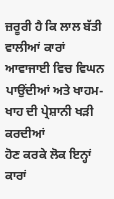ਜ਼ਰੂਰੀ ਹੈ ਕਿ ਲਾਲ ਬੱਤੀ
ਵਾਲੀਆਂ ਕਾਰਾਂ ਆਵਾਜਾਈ ਵਿਚ ਵਿਘਨ ਪਾਉਂਦੀਆਂ ਅਤੇ ਖਾਹਮ-ਖਾਹ ਦੀ ਪ੍ਰੇਸ਼ਾਨੀ ਖੜੀ ਕਰਦੀਆਂ
ਹੋਣ ਕਰਕੇ ਲੋਕ ਇਨ੍ਹਾਂ ਕਾਰਾਂ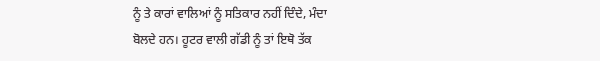ਨੂੰ ਤੇ ਕਾਰਾਂ ਵਾਲਿਆਂ ਨੂੰ ਸਤਿਕਾਰ ਨਹੀਂ ਦਿੰਦੇ, ਮੰਦਾ
ਬੋਲਦੇ ਹਨ। ਹੂਟਰ ਵਾਲੀ ਗੱਡੀ ਨੂੰ ਤਾਂ ਇਥੋ ਤੱਕ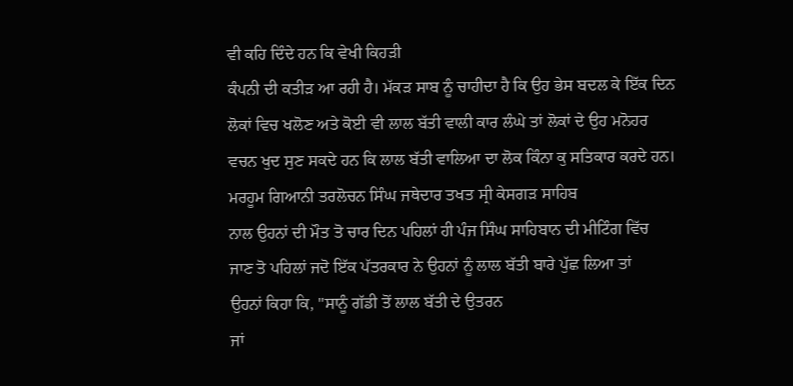ਵੀ ਕਹਿ ਦਿੰਦੇ ਹਨ ਕਿ ਵੇਖੀ ਕਿਹੜੀ
ਕੰਪਨੀ ਦੀ ਕਤੀੜ ਆ ਰਹੀ ਹੈ। ਮੱਕੜ ਸਾਬ ਨੂੰ ਚਾਹੀਦਾ ਹੈ ਕਿ ਉਹ ਭੇਸ ਬਦਲ ਕੇ ਇੱਕ ਦਿਨ
ਲੋਕਾਂ ਵਿਚ ਖਲੋਣ ਅਤੇ ਕੋਈ ਵੀ ਲਾਲ ਬੱਤੀ ਵਾਲੀ ਕਾਰ ਲੰਘੇ ਤਾਂ ਲੋਕਾਂ ਦੇ ਉਹ ਮਨੋਹਰ
ਵਚਨ ਖੁਦ ਸੁਣ ਸਕਦੇ ਹਨ ਕਿ ਲਾਲ ਬੱਤੀ ਵਾਲਿਆ ਦਾ ਲੋਕ ਕਿੰਨਾ ਕੁ ਸਤਿਕਾਰ ਕਰਦੇ ਹਨ।
ਮਰਹੂਮ ਗਿਆਨੀ ਤਰਲੋਚਨ ਸਿੰਘ ਜਥੇਦਾਰ ਤਖਤ ਸ੍ਰੀ ਕੇਸਗੜ ਸਾਹਿਬ
ਨਾਲ ਉਹਨਾਂ ਦੀ ਮੌਤ ਤੋ ਚਾਰ ਦਿਨ ਪਹਿਲਾਂ ਹੀ ਪੰਜ ਸਿੰਘ ਸਾਹਿਬਾਨ ਦੀ ਮੀਟਿੰਗ ਵਿੱਚ
ਜਾਣ ਤੋ ਪਹਿਲਾਂ ਜਦੋ ਇੱਕ ਪੱਤਰਕਾਰ ਨੇ ਉਹਨਾਂ ਨੂੰ ਲਾਲ ਬੱਤੀ ਬਾਰੇ ਪੁੱਛ ਲਿਆ ਤਾਂ
ਉਹਨਾਂ ਕਿਹਾ ਕਿ, "ਸਾਨੂੰ ਗੱਡੀ ਤੋਂ ਲਾਲ ਬੱਤੀ ਦੇ ਉਤਰਨ
ਜਾਂ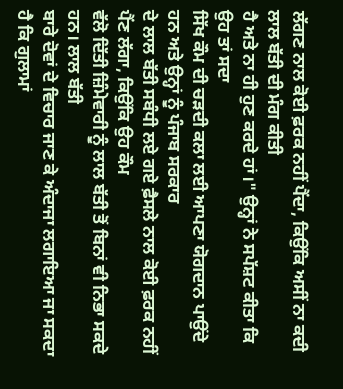ਲੱਗਣ ਨਾਲ ਕੋਈ ਫ਼ਰਕ ਨਹੀਂ ਪੈਂਦਾ, ਕਿਉਂਕਿ ਅਸੀਂ ਨਾ ਕਦੀ ਲਾਲ ਬੱਤੀ ਦੀ ਮੰਗ ਕੀਤੀ
ਹੈ ਅਤੇ ਨਾ ਹੀ ਹੁਣ ਕਰਦੇ ਹਾਂ।" ਉਨ੍ਹਾਂ ਨੇ ਸਪੱਸ਼ਟ ਕੀਤਾ ਕਿ ਉਹ ਤਾਂ ਸਦਾ
ਸਿੱਖ ਕੌਮ ਦੀ ਚੜਦੀ ਕਲਾ ਲਈ ਆਪਣਾ ਯੋਗਦਾਨ ਪਾਉਂਦੇ ਹਨ ਅਤੇ ਉਨ੍ਹਾਂ ਨੂੰ ਪੰਜਾਬ ਸਰਕਾਰ
ਦੇ ਲਾਲ ਬੱਤੀ ਸਬੰਧੀ ਲਏ ਗਏ ਫ਼ੈਸਲੇ ਨਾਲ ਕੋਈ ਫ਼ਰਕ ਨਹੀਂ ਪੈਂਣ ਲੱਗਾ, ਕਿਉਂਕਿ ਉਹ ਕੌਮ
ਵੱਲੋ ਦਿੱਤੀ ਜ਼ਿੰਮੇਵਾਰੀ ਨੂੰ ਲਾਲ ਬੱਤੀ ਤੋਂ ਬਿਨਾਂ ਵੀ ਨਿਭਾ ਸਕਦੇ ਹਨ। ਲਾਲ ਬੱਤੀ
ਬਾਰੇ ਦੋਵਾਂ ਦੇ ਵਿਚਾਰ ਜਾਣ ਕੇ ਅੰਦਾਜਾ ਲਗਾਇਆ ਜਾ ਸਕਦਾ ਹੈ ਕਿ ਗੁਲਾਮਾਂ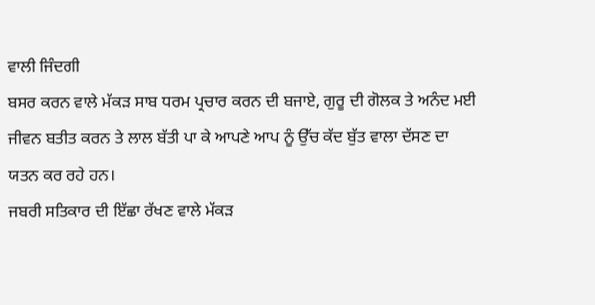ਵਾਲੀ ਜਿੰਦਗੀ
ਬਸਰ ਕਰਨ ਵਾਲੇ ਮੱਕੜ ਸਾਬ ਧਰਮ ਪ੍ਰਚਾਰ ਕਰਨ ਦੀ ਬਜਾਏ, ਗੁਰੂ ਦੀ ਗੋਲਕ ਤੇ ਅਨੰਦ ਮਈ
ਜੀਵਨ ਬਤੀਤ ਕਰਨ ਤੇ ਲਾਲ ਬੱਤੀ ਪਾ ਕੇ ਆਪਣੇ ਆਪ ਨੂੰ ਉੱਚ ਕੱਦ ਬੁੱਤ ਵਾਲਾ ਦੱਸਣ ਦਾ
ਯਤਨ ਕਰ ਰਹੇ ਹਨ।
ਜਬਰੀ ਸਤਿਕਾਰ ਦੀ ਇੱਛਾ ਰੱਖਣ ਵਾਲੇ ਮੱਕੜ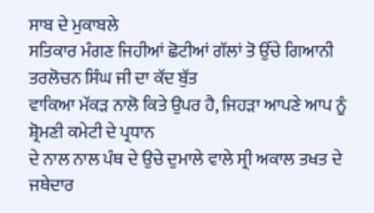ਸਾਬ ਦੇ ਮੁਕਾਬਲੇ
ਸਤਿਕਾਰ ਮੰਗਣ ਜਿਹੀਆਂ ਛੋਟੀਆਂ ਗੱਲਾਂ ਤੋ ਉੱਚੇ ਗਿਆਨੀ ਤਰਲੋਚਨ ਸਿੰਘ ਜੀ ਦਾ ਕੱਦ ਬੁੱਤ
ਵਾਕਿਆ ਮੱਕੜ ਨਾਲੋ ਕਿਤੇ ਉਪਰ ਹੈ, ਜਿਹੜਾ ਆਪਣੇ ਆਪ ਨੂੰ ਸ਼੍ਰੋਮਣੀ ਕਮੇਟੀ ਦੇ ਪ੍ਰਧਾਨ
ਦੇ ਨਾਲ ਨਾਲ ਪੰਥ ਦੇ ਉਚੇ ਦੁਮਾਲੇ ਵਾਲੇ ਸ੍ਰੀ ਅਕਾਲ ਤਖਤ ਦੇ ਜਥੇਦਾਰ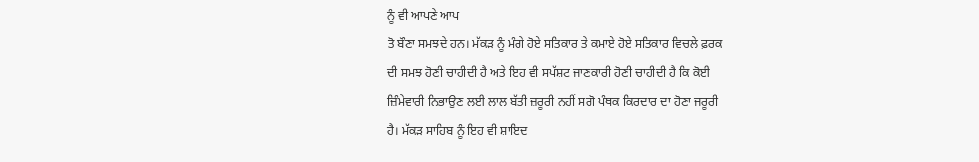ਨੂੰ ਵੀ ਆਪਣੇ ਆਪ
ਤੋ ਬੌਣਾ ਸਮਝਦੇ ਹਨ। ਮੱਕੜ ਨੂੰ ਮੰਗੇ ਹੋਏ ਸਤਿਕਾਰ ਤੇ ਕਮਾਏ ਹੋਏ ਸਤਿਕਾਰ ਵਿਚਲੇ ਫ਼ਰਕ
ਦੀ ਸਮਝ ਹੋਣੀ ਚਾਹੀਦੀ ਹੈ ਅਤੇ ਇਹ ਵੀ ਸਪੱਸ਼ਟ ਜਾਣਕਾਰੀ ਹੋਣੀ ਚਾਹੀਦੀ ਹੈ ਕਿ ਕੋਈ
ਜ਼ਿੰਮੇਵਾਰੀ ਨਿਭਾਉਣ ਲਈ ਲਾਲ ਬੱਤੀ ਜ਼ਰੂਰੀ ਨਹੀਂ ਸਗੋ ਪੰਥਕ ਕਿਰਦਾਰ ਦਾ ਹੋਣਾ ਜਰੂਰੀ
ਹੈ। ਮੱਕੜ ਸਾਹਿਬ ਨੂੰ ਇਹ ਵੀ ਸ਼ਾਇਦ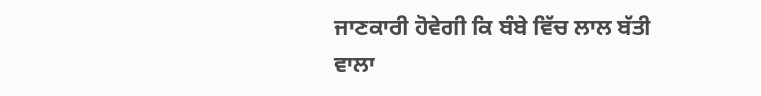ਜਾਣਕਾਰੀ ਹੋਵੇਗੀ ਕਿ ਬੰਬੇ ਵਿੱਚ ਲਾਲ ਬੱਤੀ ਵਾਲਾ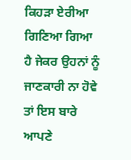ਕਿਹੜਾ ਏਰੀਆ ਗਿਣਿਆ ਗਿਆ ਹੈ ਜੇਕਰ ਉਹਨਾਂ ਨੂੰ ਜਾਣਕਾਰੀ ਨਾ ਹੋਵੇ ਤਾਂ ਇਸ ਬਾਰੇ ਆਪਣੇ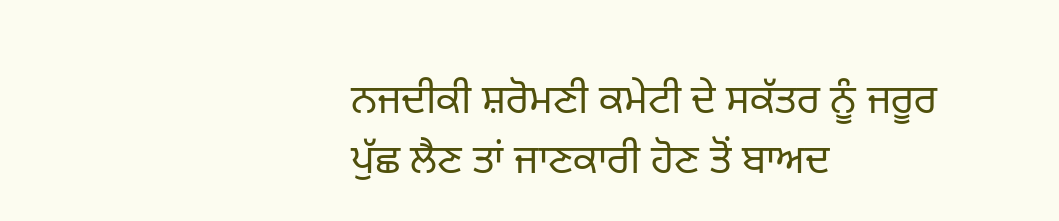ਨਜਦੀਕੀ ਸ਼ਰੋਮਣੀ ਕਮੇਟੀ ਦੇ ਸਕੱਤਰ ਨੂੰ ਜਰੂਰ ਪੁੱਛ ਲੈਣ ਤਾਂ ਜਾਣਕਾਰੀ ਹੋਣ ਤੋਂ ਬਾਅਦ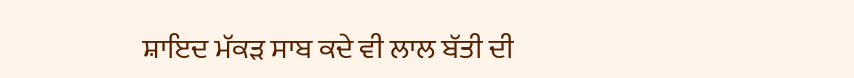ਸ਼ਾਇਦ ਮੱਕੜ ਸਾਬ ਕਦੇ ਵੀ ਲਾਲ ਬੱਤੀ ਦੀ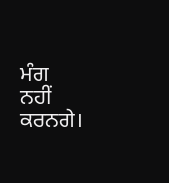ਮੰਗ
ਨਹੀਂ ਕਰਨਗੇ।